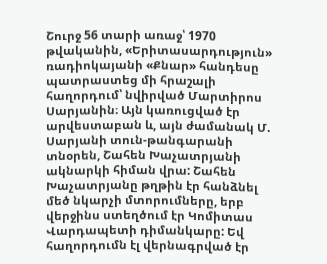Շուրջ 56 տարի առաջ՝ 1970 թվականին, «Երիտասարդություն» ռադիոկայանի «Քնար» հանդեսը պատրաստեց մի հրաշալի հաղորդում՝ նվիրված Մարտիրոս Սարյանին։ Այն կառուցված էր արվեստաբան և, այն ժամանակ Մ. Սարյանի տուն-թանգարանի տնօրեն, Շահեն Խաչատրյանի ակնարկի հիման վրա: Շահեն Խաչատրյանը թղթին էր հանձնել մեծ նկարչի մտորումները, երբ վերջինս ստեղծում էր Կոմիտաս Վարդապետի դիմանկարը: Եվ հաղորդումն էլ վերնագրված էր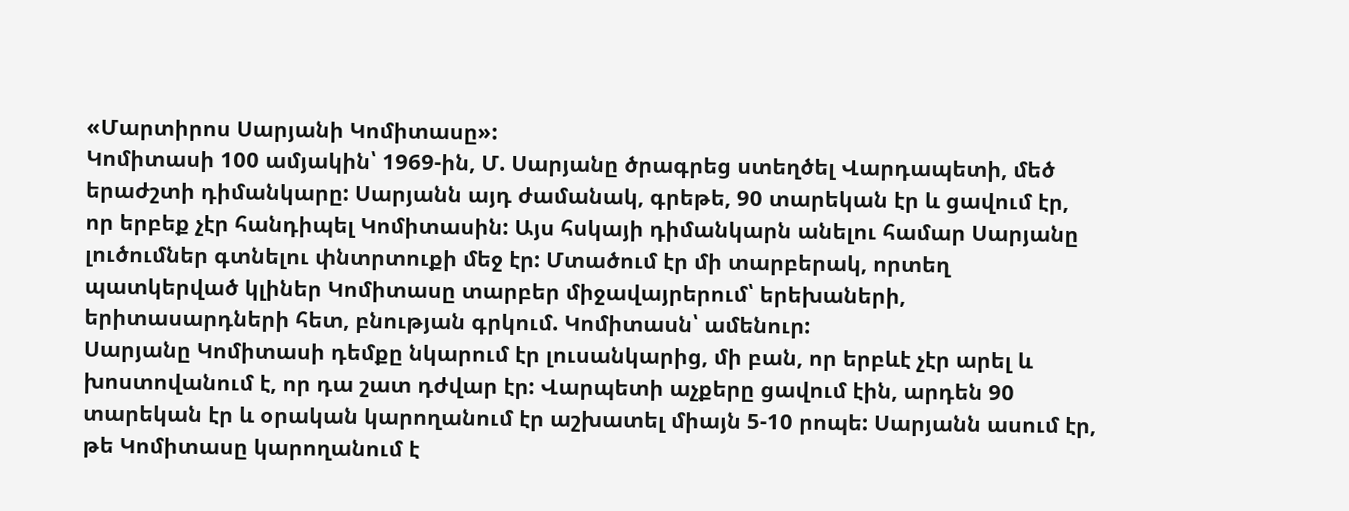«Մարտիրոս Սարյանի Կոմիտասը»:
Կոմիտասի 100 ամյակին՝ 1969-ին, Մ. Սարյանը ծրագրեց ստեղծել Վարդապետի, մեծ երաժշտի դիմանկարը: Սարյանն այդ ժամանակ, գրեթե, 90 տարեկան էր և ցավում էր, որ երբեք չէր հանդիպել Կոմիտասին: Այս հսկայի դիմանկարն անելու համար Սարյանը լուծումներ գտնելու փնտրտուքի մեջ էր: Մտածում էր մի տարբերակ, որտեղ պատկերված կլիներ Կոմիտասը տարբեր միջավայրերում՝ երեխաների, երիտասարդների հետ, բնության գրկում. Կոմիտասն՝ ամենուր:
Սարյանը Կոմիտասի դեմքը նկարում էր լուսանկարից, մի բան, որ երբևէ չէր արել և խոստովանում է, որ դա շատ դժվար էր: Վարպետի աչքերը ցավում էին, արդեն 90 տարեկան էր և օրական կարողանում էր աշխատել միայն 5-10 րոպե: Սարյանն ասում էր, թե Կոմիտասը կարողանում է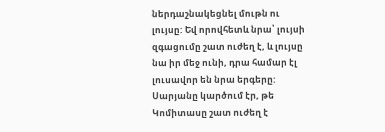ներդաշնակեցնել մութն ու լույսը: Եվ որովհետև նրա՝ լույսի զգացումը շատ ուժեղ է, և լույսը նա իր մեջ ունի, դրա համար էլ լուսավոր են նրա երգերը: Սարյանը կարծում էր, թե Կոմիտասը շատ ուժեղ է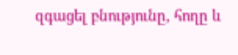զգացել բնությունը, հողը և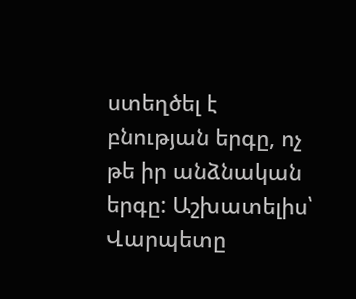ստեղծել է բնության երգը, ոչ թե իր անձնական երգը: Աշխատելիս՝ Վարպետը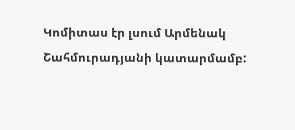Կոմիտաս էր լսում Արմենակ Շահմուրադյանի կատարմամբ: